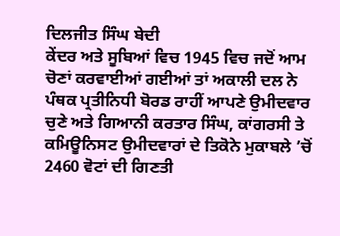ਦਿਲਜੀਤ ਸਿੰਘ ਬੇਦੀ
ਕੇਂਦਰ ਅਤੇ ਸੂਬਿਆਂ ਵਿਚ 1945 ਵਿਚ ਜਦੋਂ ਆਮ ਚੋਣਾਂ ਕਰਵਾਈਆਂ ਗਈਆਂ ਤਾਂ ਅਕਾਲੀ ਦਲ ਨੇ ਪੰਥਕ ਪ੍ਰਤੀਨਿਧੀ ਬੋਰਡ ਰਾਹੀਂ ਆਪਣੇ ਉਮੀਦਵਾਰ ਚੁਣੇ ਅਤੇ ਗਿਆਨੀ ਕਰਤਾਰ ਸਿੰਘ, ਕਾਂਗਰਸੀ ਤੇ ਕਮਿਊਨਿਸਟ ਉਮੀਦਵਾਰਾਂ ਦੇ ਤਿਕੋਨੇ ਮੁਕਾਬਲੇ ’ਚੋਂ 2460 ਵੋਟਾਂ ਦੀ ਗਿਣਤੀ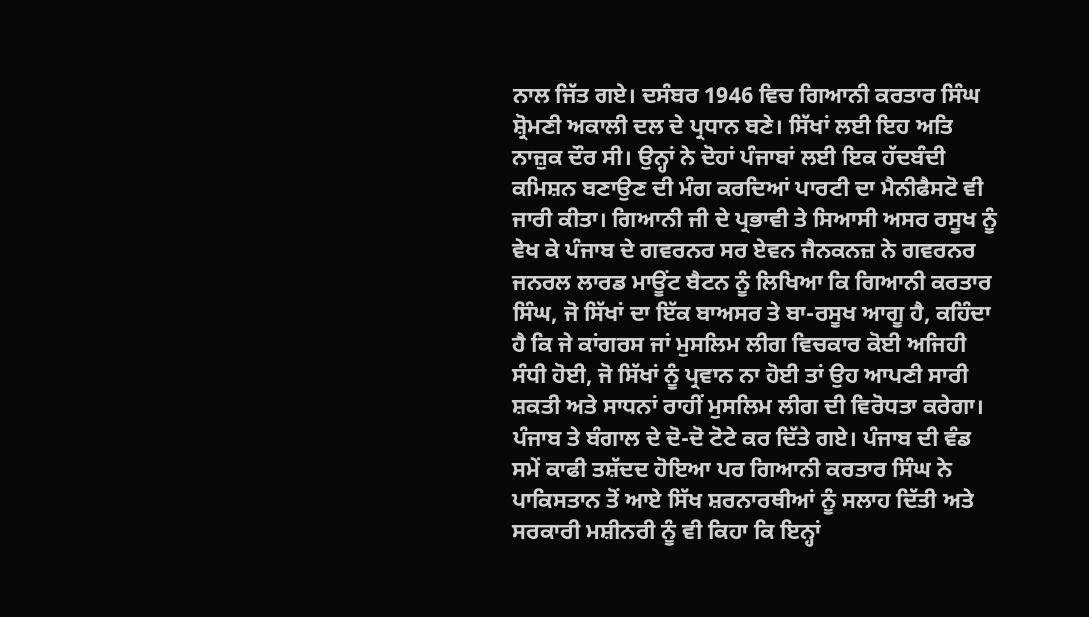ਨਾਲ ਜਿੱਤ ਗਏ। ਦਸੰਬਰ 1946 ਵਿਚ ਗਿਆਨੀ ਕਰਤਾਰ ਸਿੰਘ ਸ਼੍ਰੋਮਣੀ ਅਕਾਲੀ ਦਲ ਦੇ ਪ੍ਰਧਾਨ ਬਣੇ। ਸਿੱਖਾਂ ਲਈ ਇਹ ਅਤਿ ਨਾਜ਼ੁਕ ਦੌਰ ਸੀ। ਉਨ੍ਹਾਂ ਨੇ ਦੋਹਾਂ ਪੰਜਾਬਾਂ ਲਈ ਇਕ ਹੱਦਬੰਦੀ ਕਮਿਸ਼ਨ ਬਣਾਉਣ ਦੀ ਮੰਗ ਕਰਦਿਆਂ ਪਾਰਟੀ ਦਾ ਮੈਨੀਫੈਸਟੋ ਵੀ ਜਾਰੀ ਕੀਤਾ। ਗਿਆਨੀ ਜੀ ਦੇ ਪ੍ਰਭਾਵੀ ਤੇ ਸਿਆਸੀ ਅਸਰ ਰਸੂਖ ਨੂੰ ਵੇਖ ਕੇ ਪੰਜਾਬ ਦੇ ਗਵਰਨਰ ਸਰ ਏਵਨ ਜੈਨਕਨਜ਼ ਨੇ ਗਵਰਨਰ ਜਨਰਲ ਲਾਰਡ ਮਾਊਂਟ ਬੈਟਨ ਨੂੰ ਲਿਖਿਆ ਕਿ ਗਿਆਨੀ ਕਰਤਾਰ ਸਿੰਘ, ਜੋ ਸਿੱਖਾਂ ਦਾ ਇੱਕ ਬਾਅਸਰ ਤੇ ਬਾ-ਰਸੂਖ ਆਗੂ ਹੈ, ਕਹਿੰਦਾ ਹੈ ਕਿ ਜੇ ਕਾਂਗਰਸ ਜਾਂ ਮੁਸਲਿਮ ਲੀਗ ਵਿਚਕਾਰ ਕੋਈ ਅਜਿਹੀ ਸੰਧੀ ਹੋਈ, ਜੋ ਸਿੱਖਾਂ ਨੂੰ ਪ੍ਰਵਾਨ ਨਾ ਹੋਈ ਤਾਂ ਉਹ ਆਪਣੀ ਸਾਰੀ ਸ਼ਕਤੀ ਅਤੇ ਸਾਧਨਾਂ ਰਾਹੀਂ ਮੁਸਲਿਮ ਲੀਗ ਦੀ ਵਿਰੋਧਤਾ ਕਰੇਗਾ।
ਪੰਜਾਬ ਤੇ ਬੰਗਾਲ ਦੇ ਦੋ-ਦੋ ਟੋਟੇ ਕਰ ਦਿੱਤੇ ਗਏ। ਪੰਜਾਬ ਦੀ ਵੰਡ ਸਮੇਂ ਕਾਫੀ ਤਸ਼ੱਦਦ ਹੋਇਆ ਪਰ ਗਿਆਨੀ ਕਰਤਾਰ ਸਿੰਘ ਨੇ ਪਾਕਿਸਤਾਨ ਤੋਂ ਆਏ ਸਿੱਖ ਸ਼ਰਨਾਰਥੀਆਂ ਨੂੰ ਸਲਾਹ ਦਿੱਤੀ ਅਤੇ ਸਰਕਾਰੀ ਮਸ਼ੀਨਰੀ ਨੂੰ ਵੀ ਕਿਹਾ ਕਿ ਇਨ੍ਹਾਂ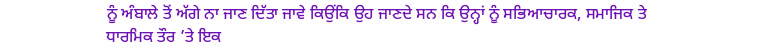ਨੂੰ ਅੰਬਾਲੇ ਤੋਂ ਅੱਗੇ ਨਾ ਜਾਣ ਦਿੱਤਾ ਜਾਵੇ ਕਿਉਂਕਿ ਉਹ ਜਾਣਦੇ ਸਨ ਕਿ ਉਨ੍ਹਾਂ ਨੂੰ ਸਭਿਆਚਾਰਕ, ਸਮਾਜਿਕ ਤੇ ਧਾਰਮਿਕ ਤੌਰ ’ਤੇ ਇਕ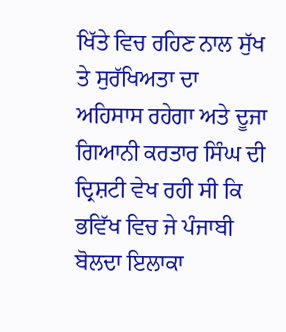ਖਿੱਤੇ ਵਿਚ ਰਹਿਣ ਨਾਲ ਸੁੱਖ ਤੇ ਸੁਰੱਖਿਅਤਾ ਦਾ ਅਹਿਸਾਸ ਰਹੇਗਾ ਅਤੇ ਦੂਜਾ ਗਿਆਨੀ ਕਰਤਾਰ ਸਿੰਘ ਦੀ ਦ੍ਰਿਸ਼ਟੀ ਵੇਖ ਰਹੀ ਸੀ ਕਿ ਭਵਿੱਖ ਵਿਚ ਜੇ ਪੰਜਾਬੀ ਬੋਲਦਾ ਇਲਾਕਾ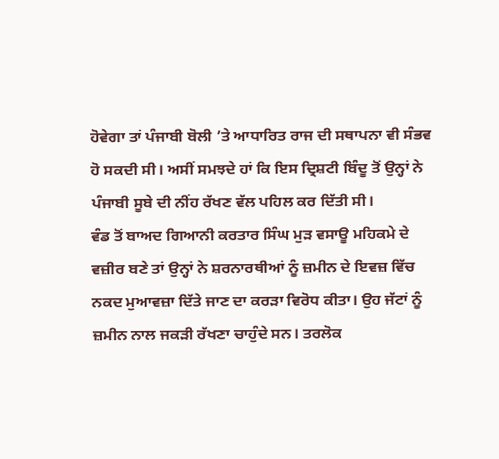ਹੋਵੇਗਾ ਤਾਂ ਪੰਜਾਬੀ ਬੋਲੀ ’ਤੇ ਆਧਾਰਿਤ ਰਾਜ ਦੀ ਸਥਾਪਨਾ ਵੀ ਸੰਭਵ ਹੋ ਸਕਦੀ ਸੀ। ਅਸੀਂ ਸਮਝਦੇ ਹਾਂ ਕਿ ਇਸ ਦ੍ਰਿਸ਼ਟੀ ਬਿੰਦੂ ਤੋਂ ਉਨ੍ਹਾਂ ਨੇ ਪੰਜਾਬੀ ਸੂਬੇ ਦੀ ਨੀਂਹ ਰੱਖਣ ਵੱਲ ਪਹਿਲ ਕਰ ਦਿੱਤੀ ਸੀ।
ਵੰਡ ਤੋਂ ਬਾਅਦ ਗਿਆਨੀ ਕਰਤਾਰ ਸਿੰਘ ਮੁੜ ਵਸਾਊ ਮਹਿਕਮੇ ਦੇ ਵਜ਼ੀਰ ਬਣੇ ਤਾਂ ਉਨ੍ਹਾਂ ਨੇ ਸ਼ਰਨਾਰਥੀਆਂ ਨੂੰ ਜ਼ਮੀਨ ਦੇ ਇਵਜ਼ ਵਿੱਚ ਨਕਦ ਮੁਆਵਜ਼ਾ ਦਿੱਤੇ ਜਾਣ ਦਾ ਕਰੜਾ ਵਿਰੋਧ ਕੀਤਾ। ਉਹ ਜੱਟਾਂ ਨੂੰ ਜ਼ਮੀਨ ਨਾਲ ਜਕੜੀ ਰੱਖਣਾ ਚਾਹੁੰਦੇ ਸਨ। ਤਰਲੋਕ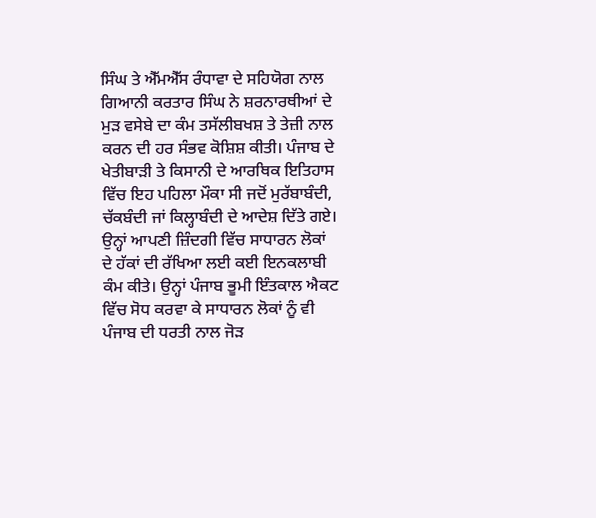ਸਿੰਘ ਤੇ ਐੱਮਐੱਸ ਰੰਧਾਵਾ ਦੇ ਸਹਿਯੋਗ ਨਾਲ ਗਿਆਨੀ ਕਰਤਾਰ ਸਿੰਘ ਨੇ ਸ਼ਰਨਾਰਥੀਆਂ ਦੇ ਮੁੜ ਵਸੇਬੇ ਦਾ ਕੰਮ ਤਸੱਲੀਬਖਸ਼ ਤੇ ਤੇਜ਼ੀ ਨਾਲ ਕਰਨ ਦੀ ਹਰ ਸੰਭਵ ਕੋਸ਼ਿਸ਼ ਕੀਤੀ। ਪੰਜਾਬ ਦੇ ਖੇਤੀਬਾੜੀ ਤੇ ਕਿਸਾਨੀ ਦੇ ਆਰਥਿਕ ਇਤਿਹਾਸ ਵਿੱਚ ਇਹ ਪਹਿਲਾ ਮੌਕਾ ਸੀ ਜਦੋਂ ਮੁਰੱਬਾਬੰਦੀ, ਚੱਕਬੰਦੀ ਜਾਂ ਕਿਲ੍ਹਾਬੰਦੀ ਦੇ ਆਦੇਸ਼ ਦਿੱਤੇ ਗਏ। ਉਨ੍ਹਾਂ ਆਪਣੀ ਜ਼ਿੰਦਗੀ ਵਿੱਚ ਸਾਧਾਰਨ ਲੋਕਾਂ ਦੇ ਹੱਕਾਂ ਦੀ ਰੱਖਿਆ ਲਈ ਕਈ ਇਨਕਲਾਬੀ ਕੰਮ ਕੀਤੇ। ਉਨ੍ਹਾਂ ਪੰਜਾਬ ਭੂਮੀ ਇੰਤਕਾਲ ਐਕਟ ਵਿੱਚ ਸੋਧ ਕਰਵਾ ਕੇ ਸਾਧਾਰਨ ਲੋਕਾਂ ਨੂੰ ਵੀ ਪੰਜਾਬ ਦੀ ਧਰਤੀ ਨਾਲ ਜੋੜ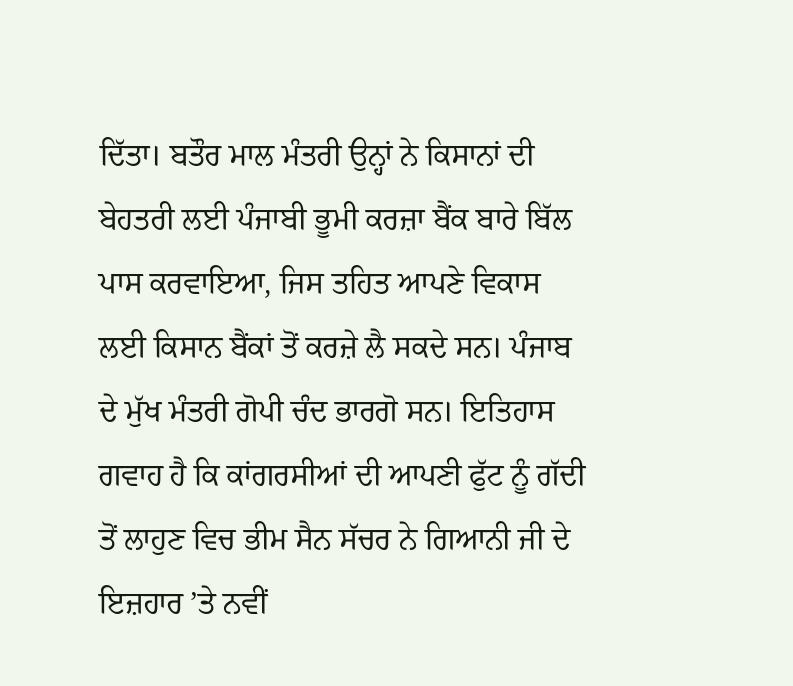ਦਿੱਤਾ। ਬਤੌਰ ਮਾਲ ਮੰਤਰੀ ਉਨ੍ਹਾਂ ਨੇ ਕਿਸਾਨਾਂ ਦੀ ਬੇਹਤਰੀ ਲਈ ਪੰਜਾਬੀ ਭੂਮੀ ਕਰਜ਼ਾ ਬੈਂਕ ਬਾਰੇ ਬਿੱਲ ਪਾਸ ਕਰਵਾਇਆ, ਜਿਸ ਤਹਿਤ ਆਪਣੇ ਵਿਕਾਸ ਲਈ ਕਿਸਾਨ ਬੈਂਕਾਂ ਤੋਂ ਕਰਜ਼ੇ ਲੈ ਸਕਦੇ ਸਨ। ਪੰਜਾਬ ਦੇ ਮੁੱਖ ਮੰਤਰੀ ਗੋਪੀ ਚੰਦ ਭਾਰਗੋ ਸਨ। ਇਤਿਹਾਸ ਗਵਾਹ ਹੈ ਕਿ ਕਾਂਗਰਸੀਆਂ ਦੀ ਆਪਣੀ ਫੁੱਟ ਨੂੰ ਗੱਦੀ ਤੋਂ ਲਾਹੁਣ ਵਿਚ ਭੀਮ ਸੈਨ ਸੱਚਰ ਨੇ ਗਿਆਨੀ ਜੀ ਦੇ ਇਜ਼ਹਾਰ ’ਤੇ ਨਵੀਂ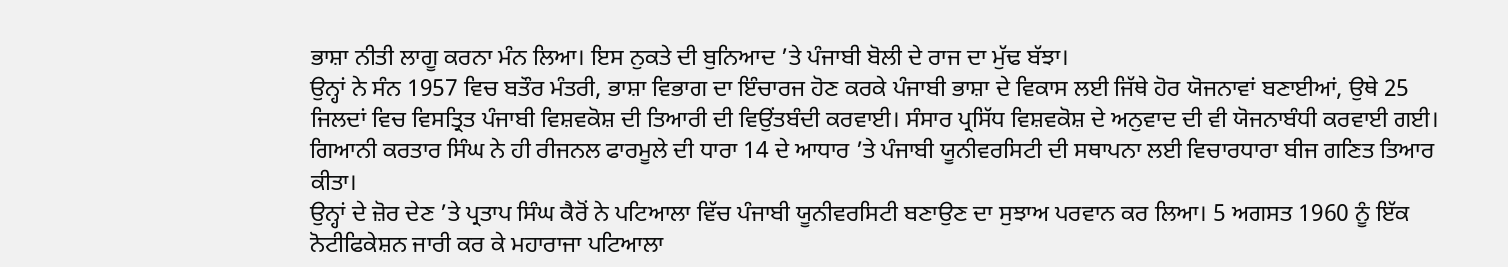ਭਾਸ਼ਾ ਨੀਤੀ ਲਾਗੂ ਕਰਨਾ ਮੰਨ ਲਿਆ। ਇਸ ਨੁਕਤੇ ਦੀ ਬੁਨਿਆਦ ’ਤੇ ਪੰਜਾਬੀ ਬੋਲੀ ਦੇ ਰਾਜ ਦਾ ਮੁੱਢ ਬੱਝਾ।
ਉਨ੍ਹਾਂ ਨੇ ਸੰਨ 1957 ਵਿਚ ਬਤੌਰ ਮੰਤਰੀ, ਭਾਸ਼ਾ ਵਿਭਾਗ ਦਾ ਇੰਚਾਰਜ ਹੋਣ ਕਰਕੇ ਪੰਜਾਬੀ ਭਾਸ਼ਾ ਦੇ ਵਿਕਾਸ ਲਈ ਜਿੱਥੇ ਹੋਰ ਯੋਜਨਾਵਾਂ ਬਣਾਈਆਂ, ਉਥੇ 25 ਜਿਲਦਾਂ ਵਿਚ ਵਿਸਤ੍ਰਿਤ ਪੰਜਾਬੀ ਵਿਸ਼ਵਕੋਸ਼ ਦੀ ਤਿਆਰੀ ਦੀ ਵਿਉਂਤਬੰਦੀ ਕਰਵਾਈ। ਸੰਸਾਰ ਪ੍ਰਸਿੱਧ ਵਿਸ਼ਵਕੋਸ਼ ਦੇ ਅਨੁਵਾਦ ਦੀ ਵੀ ਯੋਜਨਾਬੰਧੀ ਕਰਵਾਈ ਗਈ। ਗਿਆਨੀ ਕਰਤਾਰ ਸਿੰਘ ਨੇ ਹੀ ਰੀਜਨਲ ਫਾਰਮੂਲੇ ਦੀ ਧਾਰਾ 14 ਦੇ ਆਧਾਰ ’ਤੇ ਪੰਜਾਬੀ ਯੂਨੀਵਰਸਿਟੀ ਦੀ ਸਥਾਪਨਾ ਲਈ ਵਿਚਾਰਧਾਰਾ ਬੀਜ ਗਣਿਤ ਤਿਆਰ ਕੀਤਾ।
ਉਨ੍ਹਾਂ ਦੇ ਜ਼ੋਰ ਦੇਣ ’ਤੇ ਪ੍ਰਤਾਪ ਸਿੰਘ ਕੈਰੋਂ ਨੇ ਪਟਿਆਲਾ ਵਿੱਚ ਪੰਜਾਬੀ ਯੂਨੀਵਰਸਿਟੀ ਬਣਾਉਣ ਦਾ ਸੁਝਾਅ ਪਰਵਾਨ ਕਰ ਲਿਆ। 5 ਅਗਸਤ 1960 ਨੂੰ ਇੱਕ ਨੋਟੀਫਿਕੇਸ਼ਨ ਜਾਰੀ ਕਰ ਕੇ ਮਹਾਰਾਜਾ ਪਟਿਆਲਾ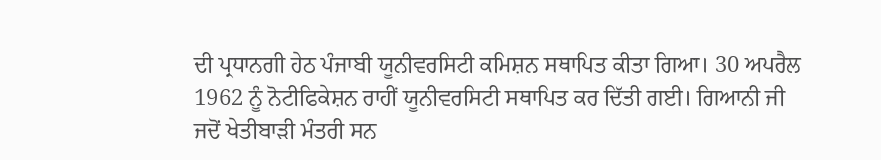ਦੀ ਪ੍ਰਧਾਨਗੀ ਹੇਠ ਪੰਜਾਬੀ ਯੂਨੀਵਰਸਿਟੀ ਕਮਿਸ਼ਨ ਸਥਾਪਿਤ ਕੀਤਾ ਗਿਆ। 30 ਅਪਰੈਲ 1962 ਨੂੰ ਨੋਟੀਫਿਕੇਸ਼ਨ ਰਾਹੀਂ ਯੂਨੀਵਰਸਿਟੀ ਸਥਾਪਿਤ ਕਰ ਦਿੱਤੀ ਗਈ। ਗਿਆਨੀ ਜੀ ਜਦੋਂ ਖੇਤੀਬਾੜੀ ਮੰਤਰੀ ਸਨ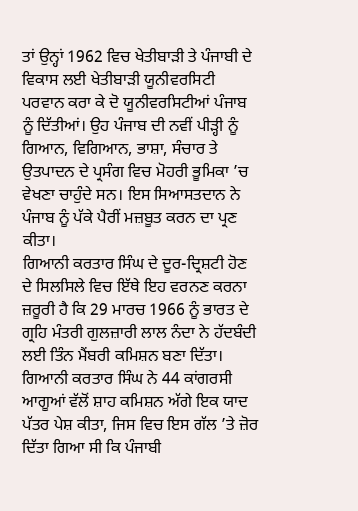ਤਾਂ ਉਨ੍ਹਾਂ 1962 ਵਿਚ ਖੇਤੀਬਾੜੀ ਤੇ ਪੰਜਾਬੀ ਦੇ ਵਿਕਾਸ ਲਈ ਖੇਤੀਬਾੜੀ ਯੂਨੀਵਰਸਿਟੀ ਪਰਵਾਨ ਕਰਾ ਕੇ ਦੋ ਯੂਨੀਵਰਸਿਟੀਆਂ ਪੰਜਾਬ ਨੂੰ ਦਿੱਤੀਆਂ। ਉਹ ਪੰਜਾਬ ਦੀ ਨਵੀਂ ਪੀੜ੍ਹੀ ਨੂੰ ਗਿਆਨ, ਵਿਗਿਆਨ, ਭਾਸ਼ਾ, ਸੰਚਾਰ ਤੇ ਉਤਪਾਦਨ ਦੇ ਪ੍ਰਸੰਗ ਵਿਚ ਮੋਹਰੀ ਭੂਮਿਕਾ ’ਚ ਵੇਖਣਾ ਚਾਹੁੰਦੇ ਸਨ। ਇਸ ਸਿਆਸਤਦਾਨ ਨੇ ਪੰਜਾਬ ਨੂੰ ਪੱਕੇ ਪੈਰੀਂ ਮਜ਼ਬੂਤ ਕਰਨ ਦਾ ਪ੍ਰਣ ਕੀਤਾ।
ਗਿਆਨੀ ਕਰਤਾਰ ਸਿੰਘ ਦੇ ਦੂਰ-ਦ੍ਰਿਸ਼ਟੀ ਹੋਣ ਦੇ ਸਿਲਸਿਲੇ ਵਿਚ ਇੱਥੇ ਇਹ ਵਰਨਣ ਕਰਨਾ ਜ਼ਰੂਰੀ ਹੈ ਕਿ 29 ਮਾਰਚ 1966 ਨੂੰ ਭਾਰਤ ਦੇ ਗ੍ਰਹਿ ਮੰਤਰੀ ਗੁਲਜ਼ਾਰੀ ਲਾਲ ਨੰਦਾ ਨੇ ਹੱਦਬੰਦੀ ਲਈ ਤਿੰਨ ਮੈਂਬਰੀ ਕਮਿਸ਼ਨ ਬਣਾ ਦਿੱਤਾ। ਗਿਆਨੀ ਕਰਤਾਰ ਸਿੰਘ ਨੇ 44 ਕਾਂਗਰਸੀ ਆਗੂਆਂ ਵੱਲੋਂ ਸ਼ਾਹ ਕਮਿਸ਼ਨ ਅੱਗੇ ਇਕ ਯਾਦ ਪੱਤਰ ਪੇਸ਼ ਕੀਤਾ, ਜਿਸ ਵਿਚ ਇਸ ਗੱਲ ’ਤੇ ਜ਼ੋਰ ਦਿੱਤਾ ਗਿਆ ਸੀ ਕਿ ਪੰਜਾਬੀ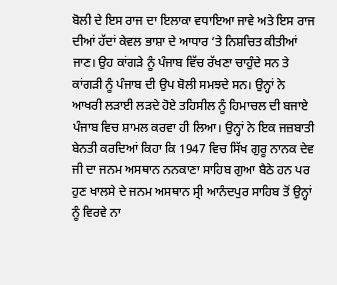ਬੋਲੀ ਦੇ ਇਸ ਰਾਜ ਦਾ ਇਲਾਕਾ ਵਧਾਇਆ ਜਾਵੇ ਅਤੇ ਇਸ ਰਾਜ ਦੀਆਂ ਹੱਦਾਂ ਕੇਵਲ ਭਾਸ਼ਾ ਦੇ ਆਧਾਰ ’ਤੇ ਨਿਸ਼ਚਿਤ ਕੀਤੀਆਂ ਜਾਣ। ਉਹ ਕਾਂਗੜੇ ਨੂੰ ਪੰਜਾਬ ਵਿੱਚ ਰੱਖਣਾ ਚਾਹੁੰਦੇ ਸਨ ਤੇ ਕਾਂਗੜੀ ਨੂੰ ਪੰਜਾਬ ਦੀ ਉਪ ਬੋਲੀ ਸਮਝਦੇ ਸਨ। ਉਨ੍ਹਾਂ ਨੇ ਆਖਰੀ ਲੜਾਈ ਲੜਦੇ ਹੋਏ ਤਹਿਸੀਲ ਨੂੰ ਹਿਮਾਚਲ ਦੀ ਬਜਾਏ ਪੰਜਾਬ ਵਿਚ ਸ਼ਾਮਲ ਕਰਵਾ ਹੀ ਲਿਆ। ਉਨ੍ਹਾਂ ਨੇ ਇਕ ਜਜ਼ਬਾਤੀ ਬੇਨਤੀ ਕਰਦਿਆਂ ਕਿਹਾ ਕਿ 1947 ਵਿਚ ਸਿੱਖ ਗੁਰੂ ਨਾਨਕ ਦੇਵ ਜੀ ਦਾ ਜਨਮ ਅਸਥਾਨ ਨਨਕਾਣਾ ਸਾਹਿਬ ਗੁਆ ਬੈਠੇ ਹਨ ਪਰ ਹੁਣ ਖਾਲਸੇ ਦੇ ਜਨਮ ਅਸਥਾਨ ਸ੍ਰੀ ਆਨੰਦਪੁਰ ਸਾਹਿਬ ਤੋਂ ਉਨ੍ਹਾਂ ਨੂੰ ਵਿਰਵੇ ਨਾ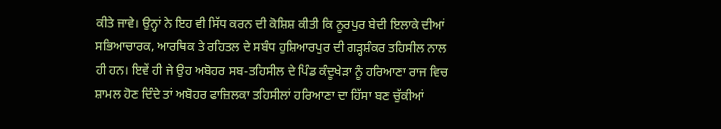ਕੀਤੇ ਜਾਵੇ। ਉਨ੍ਹਾਂ ਨੇ ਇਹ ਵੀ ਸਿੱਧ ਕਰਨ ਦੀ ਕੋਸ਼ਿਸ਼ ਕੀਤੀ ਕਿ ਨੂਰਪੁਰ ਬੇਦੀ ਇਲਾਕੇ ਦੀਆਂ ਸਭਿਆਚਾਰਕ, ਆਰਥਿਕ ਤੇ ਰਹਿਤਲ ਦੇ ਸਬੰਧ ਹੁਸ਼ਿਆਰਪੁਰ ਦੀ ਗੜ੍ਹਸ਼ੰਕਰ ਤਹਿਸੀਲ ਨਾਲ ਹੀ ਹਨ। ਇਵੇਂ ਹੀ ਜੇ ਉਹ ਅਬੋਹਰ ਸਬ-ਤਹਿਸੀਲ ਦੇ ਪਿੰਡ ਕੰਦੂਖੇੜਾ ਨੂੰ ਹਰਿਆਣਾ ਰਾਜ ਵਿਚ ਸ਼ਾਮਲ ਹੋਣ ਦਿੰਦੇ ਤਾਂ ਅਬੋਹਰ ਫਾਜ਼ਿਲਕਾ ਤਹਿਸੀਲਾਂ ਹਰਿਆਣਾ ਦਾ ਹਿੱਸਾ ਬਣ ਚੁੱਕੀਆਂ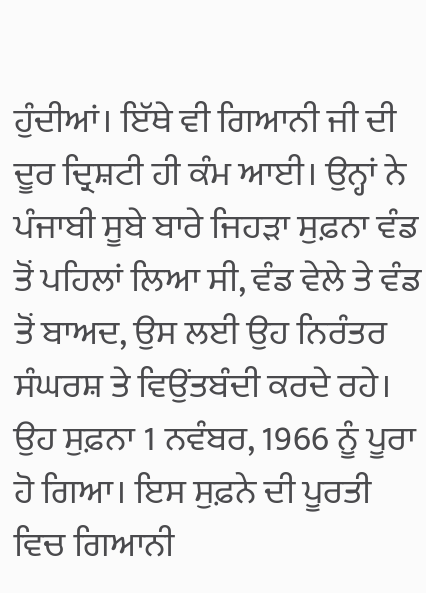ਹੁੰਦੀਆਂ। ਇੱਥੇ ਵੀ ਗਿਆਨੀ ਜੀ ਦੀ ਦੂਰ ਦ੍ਰਿਸ਼ਟੀ ਹੀ ਕੰਮ ਆਈ। ਉਨ੍ਹਾਂ ਨੇ ਪੰਜਾਬੀ ਸੂਬੇ ਬਾਰੇ ਜਿਹੜਾ ਸੁਫ਼ਨਾ ਵੰਡ ਤੋਂ ਪਹਿਲਾਂ ਲਿਆ ਸੀ, ਵੰਡ ਵੇਲੇ ਤੇ ਵੰਡ ਤੋਂ ਬਾਅਦ, ਉਸ ਲਈ ਉਹ ਨਿਰੰਤਰ ਸੰਘਰਸ਼ ਤੇ ਵਿਉਂਤਬੰਦੀ ਕਰਦੇ ਰਹੇ। ਉਹ ਸੁਫ਼ਨਾ 1 ਨਵੰਬਰ, 1966 ਨੂੰ ਪੂਰਾ ਹੋ ਗਿਆ। ਇਸ ਸੁਫ਼ਨੇ ਦੀ ਪੂਰਤੀ ਵਿਚ ਗਿਆਨੀ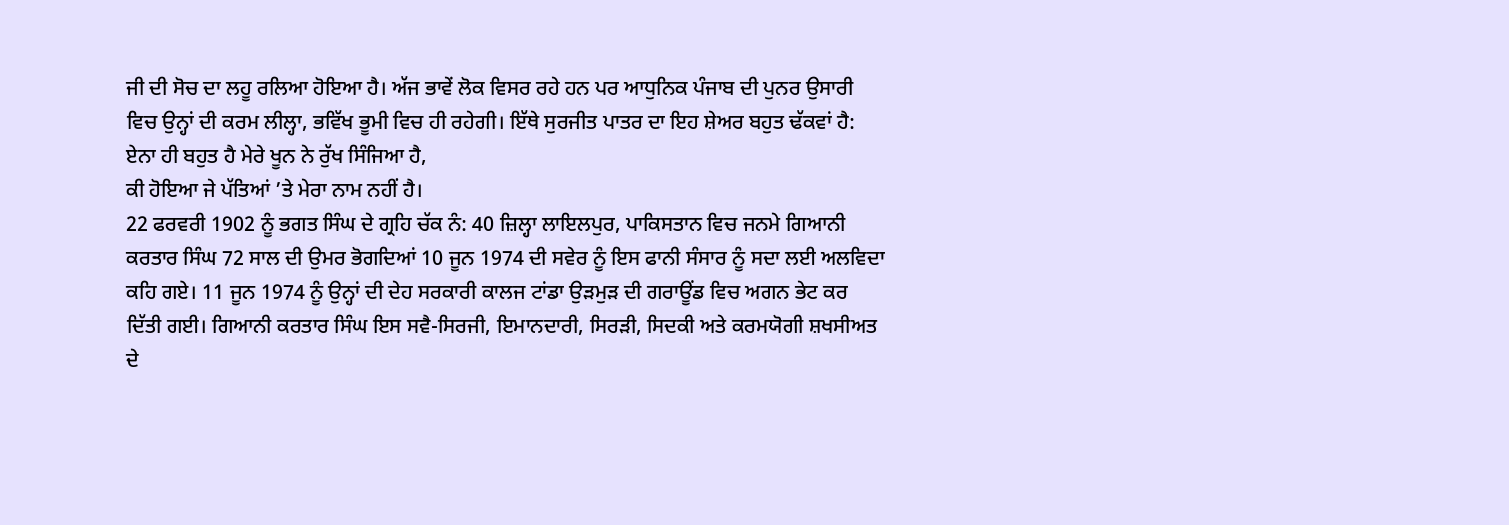ਜੀ ਦੀ ਸੋਚ ਦਾ ਲਹੂ ਰਲਿਆ ਹੋਇਆ ਹੈ। ਅੱਜ ਭਾਵੇਂ ਲੋਕ ਵਿਸਰ ਰਹੇ ਹਨ ਪਰ ਆਧੁਨਿਕ ਪੰਜਾਬ ਦੀ ਪੁਨਰ ਉਸਾਰੀ ਵਿਚ ਉਨ੍ਹਾਂ ਦੀ ਕਰਮ ਲੀਲ੍ਹਾ, ਭਵਿੱਖ ਭੂਮੀ ਵਿਚ ਹੀ ਰਹੇਗੀ। ਇੱਥੇ ਸੁਰਜੀਤ ਪਾਤਰ ਦਾ ਇਹ ਸ਼ੇਅਰ ਬਹੁਤ ਢੱਕਵਾਂ ਹੈ:
ਏਨਾ ਹੀ ਬਹੁਤ ਹੈ ਮੇਰੇ ਖੂਨ ਨੇ ਰੁੱਖ ਸਿੰਜਿਆ ਹੈ,
ਕੀ ਹੋਇਆ ਜੇ ਪੱਤਿਆਂ ’ਤੇ ਮੇਰਾ ਨਾਮ ਨਹੀਂ ਹੈ।
22 ਫਰਵਰੀ 1902 ਨੂੰ ਭਗਤ ਸਿੰਘ ਦੇ ਗ੍ਰਹਿ ਚੱਕ ਨੰ: 40 ਜ਼ਿਲ੍ਹਾ ਲਾਇਲਪੁਰ, ਪਾਕਿਸਤਾਨ ਵਿਚ ਜਨਮੇ ਗਿਆਨੀ ਕਰਤਾਰ ਸਿੰਘ 72 ਸਾਲ ਦੀ ਉਮਰ ਭੋਗਦਿਆਂ 10 ਜੂਨ 1974 ਦੀ ਸਵੇਰ ਨੂੰ ਇਸ ਫਾਨੀ ਸੰਸਾਰ ਨੂੰ ਸਦਾ ਲਈ ਅਲਵਿਦਾ ਕਹਿ ਗਏ। 11 ਜੂਨ 1974 ਨੂੰ ਉਨ੍ਹਾਂ ਦੀ ਦੇਹ ਸਰਕਾਰੀ ਕਾਲਜ ਟਾਂਡਾ ਉੜਮੁੜ ਦੀ ਗਰਾਊਂਡ ਵਿਚ ਅਗਨ ਭੇਟ ਕਰ ਦਿੱਤੀ ਗਈ। ਗਿਆਨੀ ਕਰਤਾਰ ਸਿੰਘ ਇਸ ਸਵੈ-ਸਿਰਜੀ, ਇਮਾਨਦਾਰੀ, ਸਿਰੜੀ, ਸਿਦਕੀ ਅਤੇ ਕਰਮਯੋਗੀ ਸ਼ਖਸੀਅਤ ਦੇ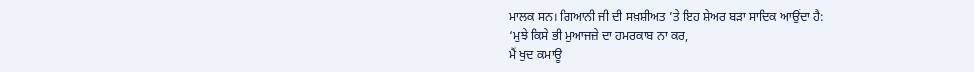ਮਾਲਕ ਸਨ। ਗਿਆਨੀ ਜੀ ਦੀ ਸਖ਼ਸ਼ੀਅਤ ’ਤੇ ਇਹ ਸ਼ੇਅਰ ਬੜਾ ਸਾਦਿਕ ਆਉਂਦਾ ਹੈ:
‘ਮੁਝੇ ਕਿਸੇ ਭੀ ਮੁਆਜਜ਼ੇ ਦਾ ਹਮਰਕਾਬ ਨਾ ਕਰ,
ਮੈਂ ਖੁਦ ਕਮਾਊ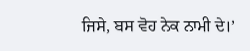ਜਿਸੇ, ਬਸ ਵੋਹ ਨੇਕ ਨਾਮੀ ਦੇ।’